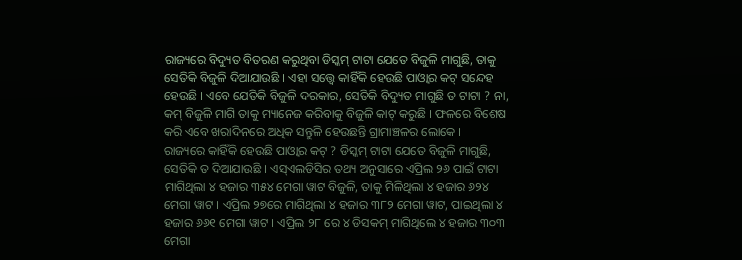ରାଜ୍ୟରେ ବିଦ୍ୟୁତ ବିତରଣ କରୁଥିବା ଡିସ୍କମ୍ ଟାଟା ଯେତେ ବିଜୁଳି ମାଗୁଛି, ତାକୁ ସେତିକି ବିଜୁଳି ଦିଆଯାଉଛି । ଏହା ସତ୍ତ୍ୱେ କାହିଁକି ହେଉଛି ପାଓ୍ୱାର କଟ୍ ସନ୍ଦେହ ହେଉଛି । ଏବେ ଯେତିକି ବିଜୁଳି ଦରକାର, ସେତିକି ବିଦ୍ୟୁତ ମାଗୁଛି ତ ଟାଟା ? ନା, କମ୍ ବିଜୁଳି ମାଗି ତାକୁ ମ୍ୟାନେଜ କରିବାକୁ ବିଜୁଳି କାଟ୍ କରୁଛି । ଫଳରେ ବିଶେଷ କରି ଏବେ ଖରାଦିନରେ ଅଧିକ ସନ୍ତୁଳି ହେଉଛନ୍ତି ଗ୍ରାମାଞ୍ଚଳର ଲୋକେ ।
ରାଜ୍ୟରେ କାହିଁକି ହେଉଛି ପାଓ୍ୱାର କଟ୍ ? ଡିସ୍କମ୍ ଟାଟା ଯେତେ ବିଜୁଳି ମାଗୁଛି, ସେତିକି ତ ଦିଆଯାଉଛି । ଏସ୍ଏଲଡିସିର ତଥ୍ୟ ଅନୁସାରେ ଏପ୍ରିଲ ୨୬ ପାଇଁ ଟାଟା ମାଗିଥିଲା ୪ ହଜାର ୩୫୪ ମେଗା ୱାଟ ବିଜୁଳି, ତାକୁ ମିଳିଥିଲା ୪ ହଜାର ୬୨୪ ମେଗା ୱାଟ । ଏପ୍ରିଲ ୨୭ରେ ମାଗିଥିଲା ୪ ହଜାର ୩୮୨ ମେଗା ୱାଟ, ପାଇଥିଲା ୪ ହଜାର ୬୬୧ ମେଗା ୱାଟ । ଏପ୍ରିଲ ୨୮ ରେ ୪ ଡିସକମ୍ ମାଗିଥିଲେ ୪ ହଜାର ୩୦୩ ମେଗା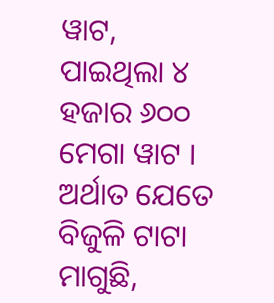ୱାଟ, ପାଇଥିଲା ୪ ହଜାର ୬୦୦ ମେଗା ୱାଟ । ଅର୍ଥାତ ଯେତେ ବିଜୁଳି ଟାଟା ମାଗୁଛି,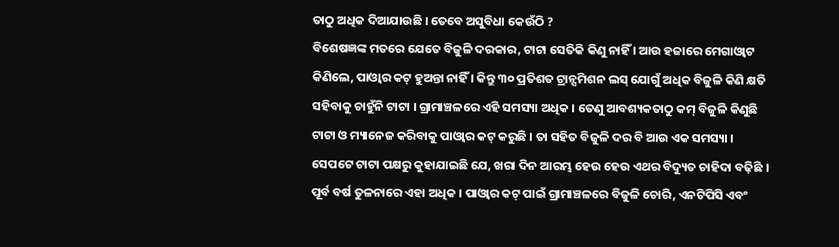ତାଠୁ ଅଧିକ ଦିଆଯାଉଛି । ତେବେ ଅସୁବିଧା କେଉଁଠି ?
ବିଶେଷଜ୍ଞଙ୍କ ମତରେ ଯେତେ ବିଜୁଳି ଦରକାର, ଟାଟା ସେତିକି କିଣୁ ନାହିଁ । ଆଉ ହଜାରେ ମେଗାଓ୍ୱାଟ କିଣିଲେ, ପାଓ୍ୱାର କଟ୍ ହୁଅନ୍ତା ନାହିଁ । କିନ୍ତୁ ୩୦ ପ୍ରତିଶତ ଟ୍ରାନ୍ସମିଶନ ଲସ୍ ଯୋଗୁଁ ଅଧିକ ବିଜୁଳି କିଣି କ୍ଷତି ସହିବାକୁ ଚାହୁଁନି ଟାଟା । ଗ୍ରାମାଞ୍ଚଳରେ ଏହି ସମସ୍ୟା ଅଧିକ । ତେଣୁ ଆବଶ୍ୟକତାଠୁ କମ୍ ବିଜୁଳି କିଣୁଛି ଟାଟା ଓ ମ୍ୟାନେଜ କରିବାକୁ ପାଓ୍ୱାର କଟ୍ କରୁଛି । ତା ସହିତ ବିଜୁଳି ଦର ବି ଆଉ ଏକ ସମସ୍ୟା ।
ସେପଟେ ଟାଟା ପକ୍ଷରୁ କୁହାଯାଇଛି ଯେ, ଖରା ଦିନ ଆରମ୍ଭ ହେଉ ହେଉ ଏଥର ବିଦ୍ୟୁତ ଚାହିଦା ବଢ଼ିଛି । ପୂର୍ବ ବର୍ଷ ତୁଳନାରେ ଏହା ଅଧିକ । ପାଓ୍ୱାର କଟ୍ ପାଇଁ ଗ୍ରାମାଞ୍ଚଳରେ ବିଜୁଳି ଚୋରି, ଏନଟିପିସି ଏବଂ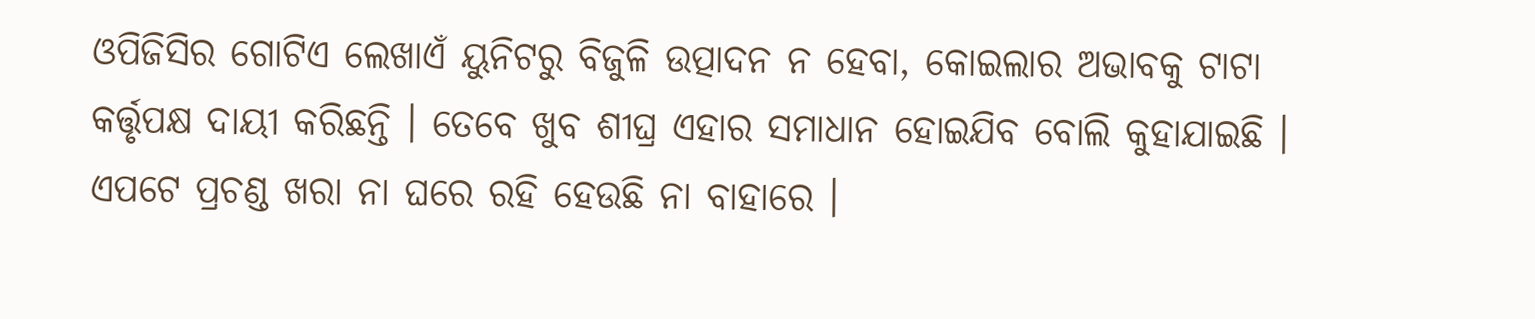ଓପିଜିସିର ଗୋଟିଏ ଲେଖାଏଁ ୟୁନିଟରୁ ବିଜୁଳି ଉତ୍ପାଦନ ନ ହେବା, କୋଇଲାର ଅଭାବକୁ ଟାଟା କର୍ତ୍ତୃପକ୍ଷ ଦାୟୀ କରିଛନ୍ତି । ତେବେ ଖୁବ ଶୀଘ୍ର ଏହାର ସମାଧାନ ହୋଇଯିବ ବୋଲି କୁହାଯାଇଛି ।
ଏପଟେ ପ୍ରଚଣ୍ଡ ଖରା ନା ଘରେ ରହି ହେଉଛି ନା ବାହାରେ ।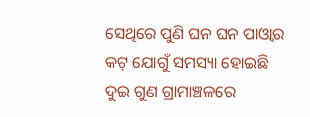ସେଥିରେ ପୁଣି ଘନ ଘନ ପାଓ୍ୱାର କଟ୍ ଯୋଗୁଁ ସମସ୍ୟା ହୋଇଛି ଦୁଇ ଗୁଣ ଗ୍ରାମାଞ୍ଚଳରେ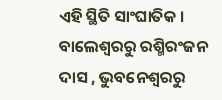ଏହି ସ୍ଥିତି ସାଂଘାତିକ ।
ବାଲେଶ୍ୱରରୁ ରଶ୍ମିରଂଜନ ଦାସ , ଭୁବନେଶ୍ୱରରୁ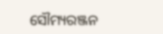ସୌମ୍ୟରଞ୍ଜନ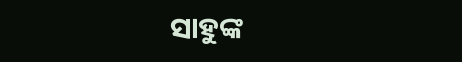ସାହୁଙ୍କ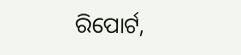ରିପୋର୍ଟ,